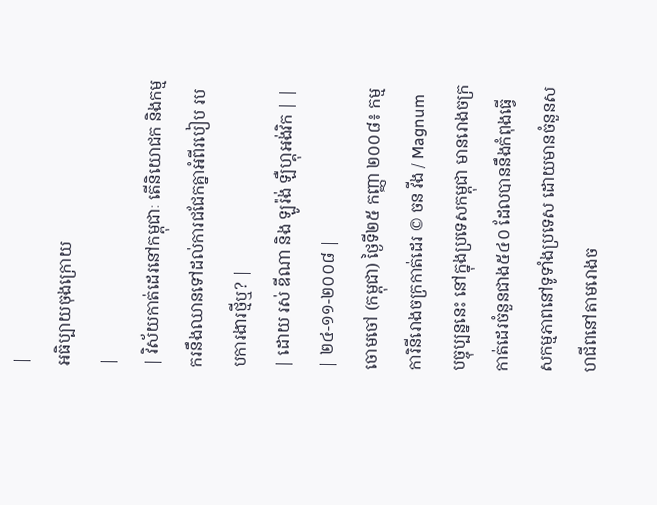|
អធិប្បាយចុងក្រោយ
|
| វិស័យកាត់ដេរនៅកម្ពុជាៈ តើនិយោជក និងកម្មករនឹងឈានទៅដល់ការជជែកគ្នាអំពីរបៀប របបការងារថ្មីឬ? |
| ដោយ រស់ ឌីណា និង ឡូរ៉ង់ ឡឺហ្គុអង់វិក | | | ២៤-១១-២០០៨ |
ចោមចៅ (កម្ពុជា) ថ្ងៃទី២៥ កញ្ញា ២០០៨៖ កម្មការិនីរោងចក្រកាត់ដេរ © ចន វីង / Magnum បច្ចុប្បន្ននេះ នៅក្នុងប្រទេសកម្ពុជា មានរោងចក្រកាត់ដេរចំនួនជាង៥៤០ ដែលបាននឹងកំពុងធ្វើសកម្មភាពនៅទូទាំងប្រទេស ដោយមានចំនួនសហជីពនៅតាមរោងច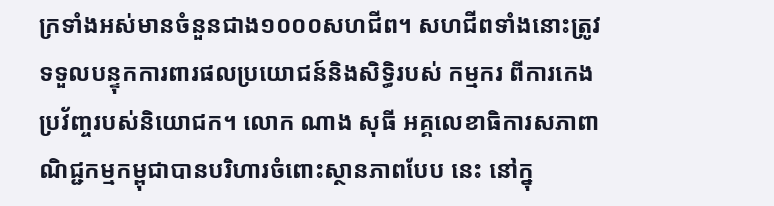ក្រទាំងអស់មានចំនួនជាង១០០០សហជីព។ សហជីពទាំងនោះត្រូវទទួលបន្ទុកការពារផលប្រយោជន៍និងសិទ្ធិរបស់ កម្មករ ពីការកេងប្រវ័ញ្ចរបស់និយោជក។ លោក ណាង សុធី អគ្គលេខាធិការសភាពាណិជ្ជកម្មកម្ពុជាបានបរិហារចំពោះស្ថានភាពបែប នេះ នៅក្នុ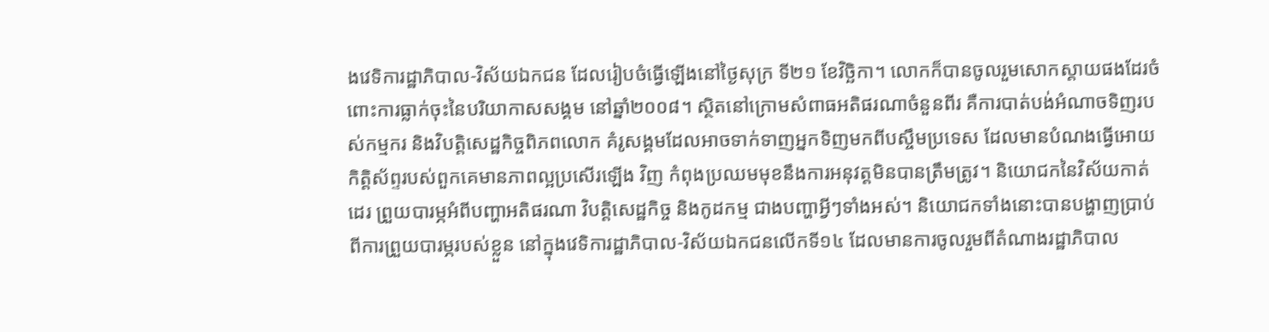ងវេទិការដ្ឋាភិបាល-វិស័យឯកជន ដែលរៀបចំធ្វើឡើងនៅថ្ងៃសុក្រ ទី២១ ខែវិច្ឆិកា។ លោកក៏បានចូលរួមសោកស្តាយផងដែរចំពោះការធ្លាក់ចុះនៃបរិយាកាសសង្គម នៅឆ្នាំ២០០៨។ ស្ថិតនៅក្រោមសំពាធអតិផរណាចំនួនពីរ គឺការបាត់បង់អំណាចទិញរបស់កម្មករ និងវិបត្តិសេដ្ឋកិច្ចពិភពលោក គំរូសង្គមដែលអាចទាក់ទាញអ្នកទិញមកពីបស្ចឹមប្រទេស ដែលមានបំណងធ្វើអោយកិត្តិស័ព្ទរបស់ពួកគេមានភាពល្អប្រសើរឡើង វិញ កំពុងប្រឈមមុខនឹងការអនុវត្តមិនបានត្រឹមត្រូវ។ និយោជកនៃវិស័យកាត់ដេរ ព្រួយបារម្ភអំពីបញ្ហាអតិផរណា វិបត្តិសេដ្ឋកិច្ច និងកូដកម្ម ជាងបញ្ហាអ្វីៗទាំងអស់។ និយោជកទាំងនោះបានបង្ហាញប្រាប់ពីការព្រួយបារម្ភរបស់ខ្លួន នៅក្នុងវេទិការដ្ឋាភិបាល-វិស័យឯកជនលើកទី១៤ ដែលមានការចូលរួមពីតំណាងរដ្ឋាភិបាល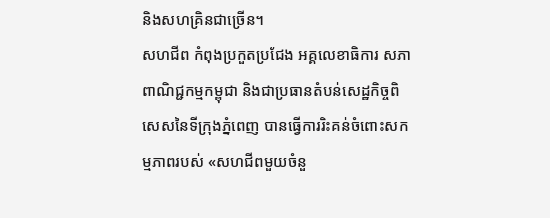និងសហគ្រិនជាច្រើន។
សហជីព កំពុងប្រកួតប្រជែង អគ្គលេខាធិការ សភាពាណិជ្ជកម្មកម្ពុជា និងជាប្រធានតំបន់សេដ្ឋកិច្ចពិសេសនៃទីក្រុងភ្នំពេញ បានធ្វើការរិះគន់ចំពោះសកម្មភាពរបស់ «សហជីពមួយចំនួ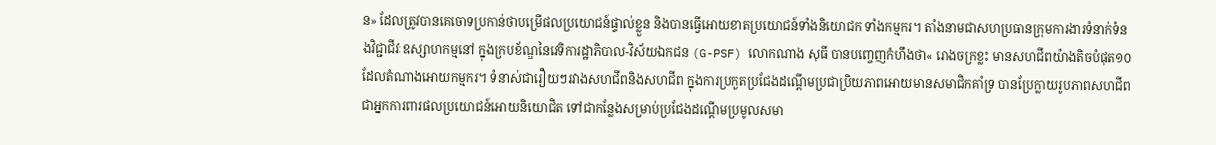ន» ដែលត្រូវបានគេចោទប្រកាន់ថាបម្រើផលប្រយោជន៍ផ្ទាល់ខ្លួន និងបានធ្វើអោយខាតប្រយោជន៍ទាំងនិយោជក ទាំងកម្មករ។ តាំងនាមជាសហប្រធានក្រុមការងារទំនាក់ទំនងវិជ្ជាជីវៈឧស្សាហកម្មនៅ ក្នុងក្របខ័ណ្ឌនៃវេទិការដ្ឋាភិបាល-វិស័យឯកជន (G-PSF) លោកណាង សុធី បានបញ្ចេញកំហឹងថា« រោងចក្រខ្លះ មានសហជីពយ៉ាងតិចបំផុត១០ ដែលតំណាងអោយកម្មករ។ ទំនាស់ជារឿយៗរវាងសហជីពនិងសហជីព ក្នុងការប្រកួតប្រជែងដណ្តើមប្រជាប្រិយភាពអោយមានសមាជិកគាំទ្រ បានប្រែក្លាយរូបភាពសហជីពជាអ្នកការពារផលប្រយោជន៍អោយនិយោជិត ទៅជាកន្លែងសម្រាប់ប្រជែងដណ្តើមប្រមូលសមា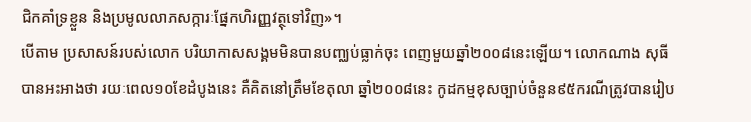ជិកគាំទ្រខ្លួន និងប្រមូលលាភសក្ការៈផ្នែកហិរញ្ញវត្ថុទៅវិញ»។
បើតាម ប្រសាសន៍របស់លោក បរិយាកាសសង្គមមិនបានបញ្ឈប់ធ្លាក់ចុះ ពេញមួយឆ្នាំ២០០៨នេះឡើយ។ លោកណាង សុធី បានអះអាងថា រយៈពេល១០ខែដំបូងនេះ គឺគិតនៅត្រឹមខែតុលា ឆ្នាំ២០០៨នេះ កូដកម្មខុសច្បាប់ចំនួន៩៥ករណីត្រូវបានរៀប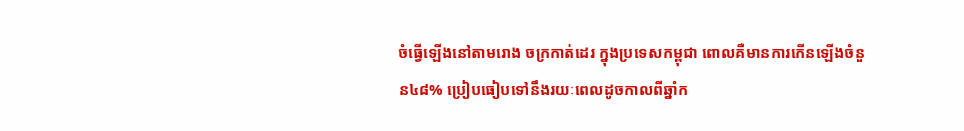ចំធ្វើឡើងនៅតាមរោង ចក្រកាត់ដេរ ក្នុងប្រទេសកម្ពុជា ពោលគឺមានការកើនឡើងចំនួន៤៨% ប្រៀបធៀបទៅនឹងរយៈពេលដូចកាលពីឆ្នាំក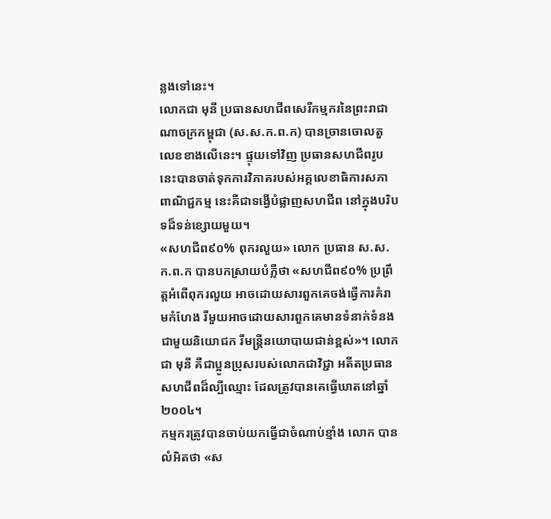ន្លងទៅនេះ។
លោកជា មុនី ប្រធានសហជីពសេរីកម្មករនៃព្រះរាជាណាចក្រកម្ពុជា (ស.ស.ក.ព.ក) បានច្រានចោលតួលេខខាងលើនេះ។ ផ្ទុយទៅវិញ ប្រធានសហជីពរូបនេះបានចាត់ទុកការវិភាគរបស់អគ្គលេខាធិការសភា ពាណិជ្ជកម្ម នេះគឺជាទង្វើបំផ្លាញសហជីព នៅក្នុងបរិបទដ៏ទន់ខ្សោយមួយ។
«សហជីព៩០% ពុករលួយ» លោក ប្រធាន ស.ស.ក.ព.ក បានបកស្រាយបំភ្លឺថា «សហជីព៩០% ប្រព្រឹត្តអំពើពុករលួយ អាចដោយសារពួកគេចង់ធ្វើការគំរាមកំហែង រឺមួយអាចដោយសារពួកគេមានទំនាក់ទំនងជាមួយនិយោជក រឺមន្រ្តីនយោបាយជាន់ខ្ពស់»។ លោកជា មុនី គឺជាប្អូនប្រុសរបស់លោកជាវិជ្ជា អតីតប្រធានសហជីពដ៏ល្បីឈ្មោះ ដែលត្រូវបានគេធ្វើឃាតនៅឆ្នាំ២០០៤។
កម្មករត្រូវបានចាប់យកធ្វើជាចំណាប់ខ្មាំង លោក បានលំអិតថា «ស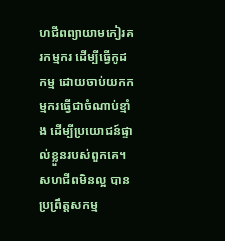ហជីពព្យាយាមកៀរគរកម្មករ ដើម្បីធ្វើកូដកម្ម ដោយចាប់យកកម្មករធ្វើជាចំណាប់ខ្មាំង ដើម្បីប្រយោជន៍ផ្ទាល់ខ្លួនរបស់ពួកគេ។ សហជីពមិនល្អ បានប្រព្រឹត្តសកម្ម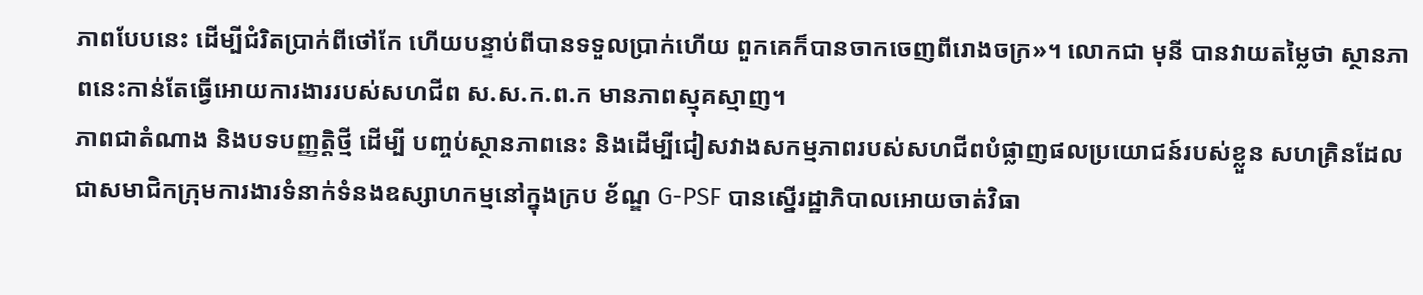ភាពបែបនេះ ដើម្បីជំរិតប្រាក់ពីថៅកែ ហើយបន្ទាប់ពីបានទទួលប្រាក់ហើយ ពួកគេក៏បានចាកចេញពីរោងចក្រ»។ លោកជា មុនី បានវាយតម្លៃថា ស្ថានភាពនេះកាន់តែធ្វើអោយការងាររបស់សហជីព ស.ស.ក.ព.ក មានភាពស្មុគស្មាញ។
ភាពជាតំណាង និងបទបញ្ញត្តិថ្មី ដើម្បី បញ្ចប់ស្ថានភាពនេះ និងដើម្បីជៀសវាងសកម្មភាពរបស់សហជីពបំផ្លាញផលប្រយោជន៍របស់ខ្លួន សហគ្រិនដែលជាសមាជិកក្រុមការងារទំនាក់ទំនងឧស្សាហកម្មនៅក្នុងក្រប ខ័ណ្ឌ G-PSF បានស្នើរដ្ឋាភិបាលអោយចាត់វិធា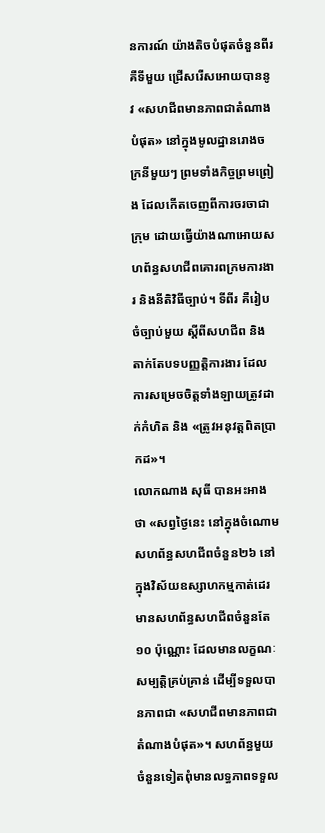នការណ៍ យ៉ាងតិចបំផុតចំនួនពីរ គឺទីមួយ ជ្រើសរើសអោយបាននូវ «សហជីពមានភាពជាតំណាងបំផុត» នៅក្នុងមូលដ្ឋានរោងចក្រនីមួយៗ ព្រមទាំងកិច្ចព្រមព្រៀង ដែលកើតចេញពីការចរចាជាក្រុម ដោយធ្វើយ៉ាងណាអោយសហព័ន្ធសហជីពគោរពក្រមការងារ និងនីតិវិធីច្បាប់។ ទីពីរ គឺរៀបចំច្បាប់មួយ ស្តីពីសហជីព និងតាក់តែបទបញ្ញត្តិការងារ ដែលការសម្រេចចិត្តទាំងឡាយត្រូវដាក់កំហិត និង «ត្រូវអនុវត្តពិតប្រាកដ»។
លោកណាង សុធី បានអះអាងថា «សព្វថ្ងៃនេះ នៅក្នុងចំណោមសហព័ន្ធសហជីពចំនួន២៦ នៅក្នុងវិស័យឧស្សាហកម្មកាត់ដេរ មានសហព័ន្ធសហជីពចំនួនតែ១០ ប៉ុណ្ណោះ ដែលមានលក្ខណៈសម្បត្តិគ្រប់គ្រាន់ ដើម្បីទទួលបានភាពជា «សហជីពមានភាពជាតំណាងបំផុត»។ សហព័ន្ធមួយចំនួនទៀតពុំមានលទ្ធភាពទទួល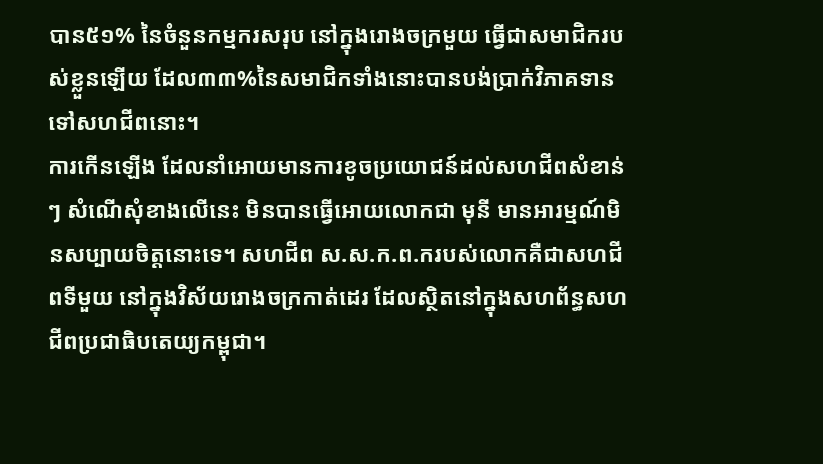បាន៥១% នៃចំនួនកម្មករសរុប នៅក្នុងរោងចក្រមួយ ធ្វើជាសមាជិករបស់ខ្លួនឡើយ ដែល៣៣%នៃសមាជិកទាំងនោះបានបង់ប្រាក់វិភាគទានទៅសហជីពនោះ។
ការកើនឡើង ដែលនាំអោយមានការខូចប្រយោជន៍ដល់សហជីពសំខាន់ៗ សំណើសុំខាងលើនេះ មិនបានធ្វើអោយលោកជា មុនី មានអារម្មណ៍មិនសប្បាយចិត្តនោះទេ។ សហជីព ស.ស.ក.ព.ករបស់លោកគឺជាសហជីពទីមួយ នៅក្នុងវិស័យរោងចក្រកាត់ដេរ ដែលស្ថិតនៅក្នុងសហព័ន្ធសហជីពប្រជាធិបតេយ្យកម្ពុជា។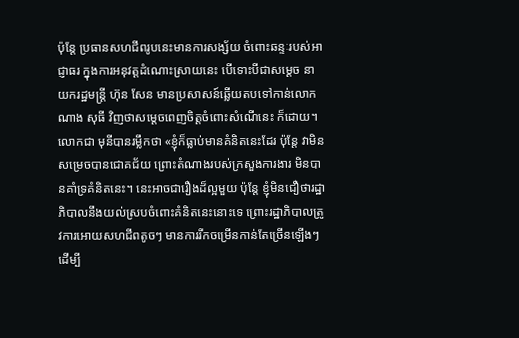ប៉ុន្តែ ប្រធានសហជីពរូបនេះមានការសង្ស័យ ចំពោះឆន្ទៈរបស់អាជ្ញាធរ ក្នុងការអនុវត្តដំណោះស្រាយនេះ បើទោះបីជាសម្តេច នាយករដ្ឋមន្រ្តី ហ៊ុន សែន មានប្រសាសន៍ឆ្លើយតបទៅកាន់លោកណាង សុធី វិញថាសម្តេចពេញចិត្តចំពោះសំណើនេះ ក៏ដោយ។ លោកជា មុនីបានរម្លឹកថា «ខ្ញុំក៏ធ្លាប់មានគំនិតនេះដែរ ប៉ុន្តែ វាមិនសម្រេចបានជោគជ័យ ព្រោះតំណាងរបស់ក្រសួងការងារ មិនបានគាំទ្រគំនិតនេះ។ នេះអាចជារឿងដ៏ល្អមួយ ប៉ុន្តែ ខ្ញុំមិនជឿថារដ្ឋាភិបាលនឹងយល់ស្របចំពោះគំនិតនេះនោះទេ ព្រោះរដ្ឋាភិបាលត្រូវការអោយសហជីពតូចៗ មានការរីកចម្រើនកាន់តែច្រើនឡើងៗ ដើម្បី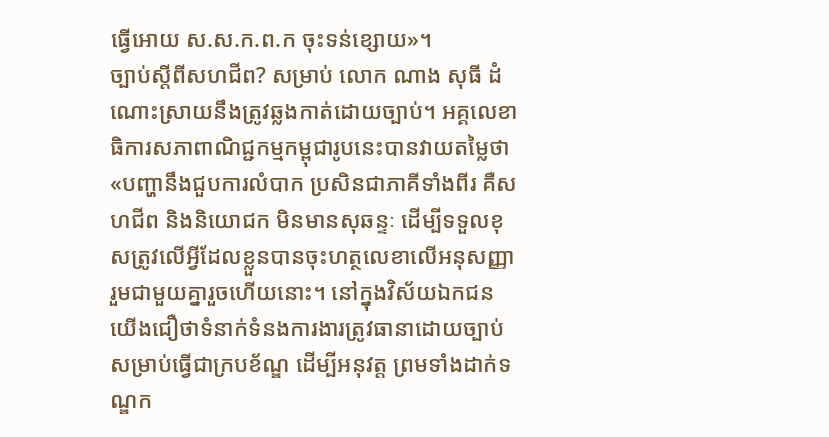ធ្វើអោយ ស.ស.ក.ព.ក ចុះទន់ខ្សោយ»។
ច្បាប់ស្តីពីសហជីព? សម្រាប់ លោក ណាង សុធី ដំណោះស្រាយនឹងត្រូវឆ្លងកាត់ដោយច្បាប់។ អគ្គលេខាធិការសភាពាណិជ្ជកម្មកម្ពុជារូបនេះបានវាយតម្លៃថា «បញ្ហានឹងជួបការលំបាក ប្រសិនជាភាគីទាំងពីរ គឺសហជីព និងនិយោជក មិនមានសុឆន្ទៈ ដើម្បីទទួលខុសត្រូវលើអ្វីដែលខ្លួនបានចុះហត្ថលេខាលើអនុសញ្ញា រួមជាមួយគ្នារួចហើយនោះ។ នៅក្នុងវិស័យឯកជន យើងជឿថាទំនាក់ទំនងការងារត្រូវធានាដោយច្បាប់ សម្រាប់ធ្វើជាក្របខ័ណ្ឌ ដើម្បីអនុវត្ត ព្រមទាំងដាក់ទណ្ឌក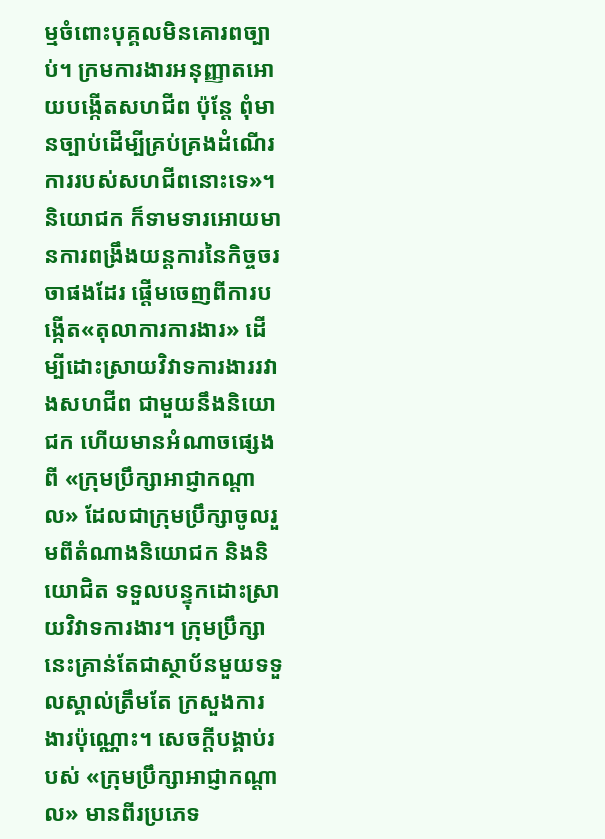ម្មចំពោះបុគ្គលមិនគោរពច្បាប់។ ក្រមការងារអនុញ្ញាតអោយបង្កើតសហជីព ប៉ុន្តែ ពុំមានច្បាប់ដើម្បីគ្រប់គ្រងដំណើរការរបស់សហជីពនោះទេ»។
និយោជក ក៏ទាមទារអោយមានការពង្រឹងយន្តការនៃកិច្ចចរចាផងដែរ ផ្តើមចេញពីការបង្កើត«តុលាការការងារ» ដើម្បីដោះស្រាយវិវាទការងាររវាងសហជីព ជាមួយនឹងនិយោជក ហើយមានអំណាចផ្សេងពី «ក្រុមប្រឹក្សាអាជ្ញាកណ្តាល» ដែលជាក្រុមប្រឹក្សាចូលរួមពីតំណាងនិយោជក និងនិយោជិត ទទួលបន្ទុកដោះស្រាយវិវាទការងារ។ ក្រុមប្រឹក្សានេះគ្រាន់តែជាស្ថាប័នមួយទទួលស្គាល់ត្រឹមតែ ក្រសួងការងារប៉ុណ្ណោះ។ សេចក្តីបង្គាប់របស់ «ក្រុមប្រឹក្សាអាជ្ញាកណ្តាល» មានពីរប្រភេទ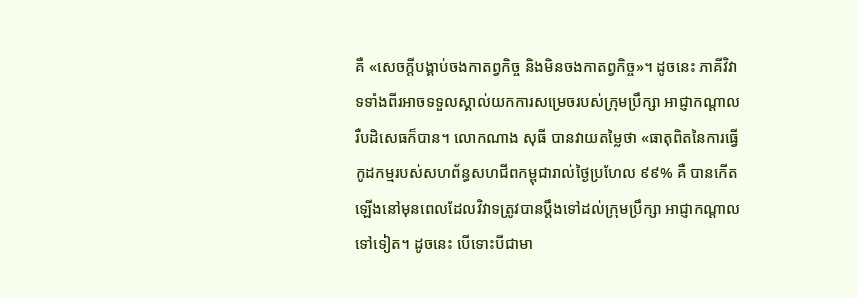គឺ «សេចក្តីបង្គាប់ចងកាតព្វកិច្ច និងមិនចងកាតព្វកិច្ច»។ ដូចនេះ ភាគីវិវាទទាំងពីរអាចទទួលស្គាល់យកការសម្រេចរបស់ក្រុមប្រឹក្សា អាជ្ញាកណ្តាល រឺបដិសេធក៏បាន។ លោកណាង សុធី បានវាយតម្លៃថា «ធាតុពិតនៃការធ្វើកូដកម្មរបស់សហព័ន្ធសហជីពកម្ពុជារាល់ថ្ងៃប្រហែល ៩៩% គឺ បានកើតឡើងនៅមុនពេលដែលវិវាទត្រូវបានប្តឹងទៅដល់ក្រុមប្រឹក្សា អាជ្ញាកណ្តាលទៅទៀត។ ដូចនេះ បើទោះបីជាមា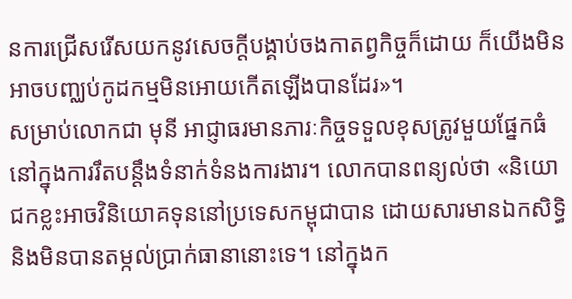នការជ្រើសរើសយកនូវសេចក្តីបង្គាប់ចងកាតព្វកិច្ចក៏ដោយ ក៏យើងមិនអាចបញ្ឈប់កូដកម្មមិនអោយកើតឡើងបានដែរ»។
សម្រាប់លោកជា មុនី អាជ្ញាធរមានភារៈកិច្ចទទួលខុសត្រូវមួយផ្នែកធំ នៅក្នុងការរឹតបន្តឹងទំនាក់ទំនងការងារ។ លោកបានពន្យល់ថា «និយោជកខ្លះអាចវិនិយោគទុននៅប្រទេសកម្ពុជាបាន ដោយសារមានឯកសិទ្ធិ និងមិនបានតម្កល់ប្រាក់ធានានោះទេ។ នៅក្នុងក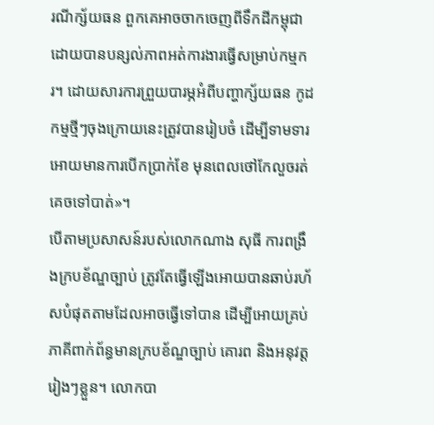រណីក្ស័យធន ពួកគេអាចចាកចេញពីទឹកដីកម្ពុជា ដោយបានបន្សល់ភាពអត់ការងារធ្វើសម្រាប់កម្មករ។ ដោយសារការព្រួយបារម្ភអំពីបញ្ហាក្ស័យធន កូដកម្មថ្មីៗចុងក្រោយនេះត្រូវបានរៀបចំ ដើម្បីទាមទារអោយមានការបើកប្រាក់ខែ មុនពេលថៅកែលួចរត់គេចទៅបាត់»។
បើតាមប្រសាសន៍របស់លោកណាង សុធី ការពង្រឹងក្របខ័ណ្ឌច្បាប់ ត្រូវតែធ្វើឡើងអោយបានឆាប់រហ័សបំផុតតាមដែលអាចធ្វើទៅបាន ដើម្បីអោយគ្រប់ភាគីពាក់ព័ន្ធមានក្របខ័ណ្ឌច្បាប់ គោរព និងអនុវត្តរៀងៗខ្លួន។ លោកបា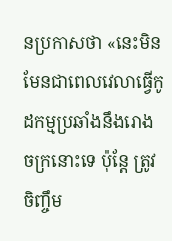នប្រកាសថា «នេះមិនមែនជាពេលវេលាធ្វើកូដកម្មប្រឆាំងនឹងរោងចក្រនោះទេ ប៉ុន្តែ ត្រូវចិញ្ចឹម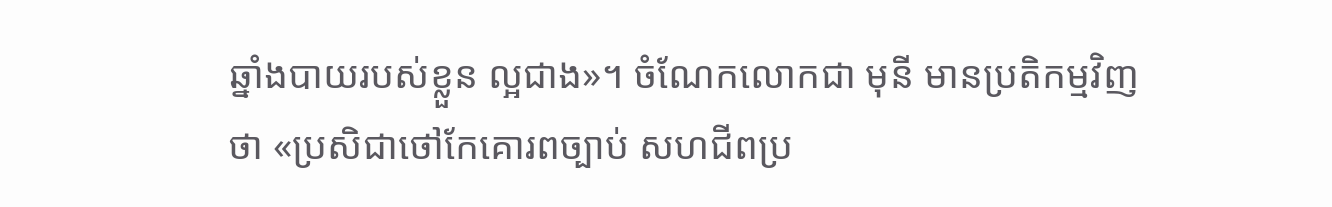ឆ្នាំងបាយរបស់ខ្លួន ល្អជាង»។ ចំណែកលោកជា មុនី មានប្រតិកម្មវិញថា «ប្រសិជាថៅកែគោរពច្បាប់ សហជីពប្រ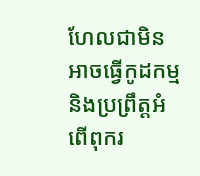ហែលជាមិនអាចធ្វើកូដកម្ម និងប្រព្រឹត្តអំពើពុករ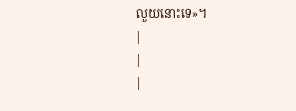លួយនោះទេ»។
|
|
|